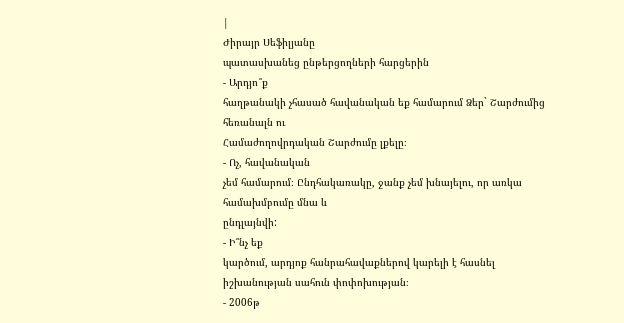|
Ժիրայր Սեֆիլյանը
պատասխանեց ընթերցողների հարցերին
- Արդյո՞ք
հաղթանակի չհասած հավանական եք համարում Ձեր` Շարժումից հեռանալն ու
Համաժողովրդական Շարժումը լքելը։
- Ոչ, հավանական
չեմ համարում։ Ընդհակառակը, ջանք չեմ խնայելու, որ առկա համախմբումը մնա և
ընդլայնվի:
- Ի՞նչ եք
կարծում, արդյոք հանրահավաքներով կարելի է հասնել իշխանության սահուն փոփոխության։
- 2006թ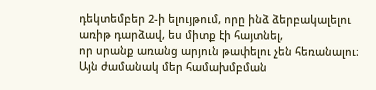դեկտեմբեր 2-ի ելույթում, որը ինձ ձերբակալելու առիթ դարձավ, ես միտք էի հայտնել,
որ սրանք առանց արյուն թափելու չեն հեռանալու։ Այն ժամանակ մեր համախմբման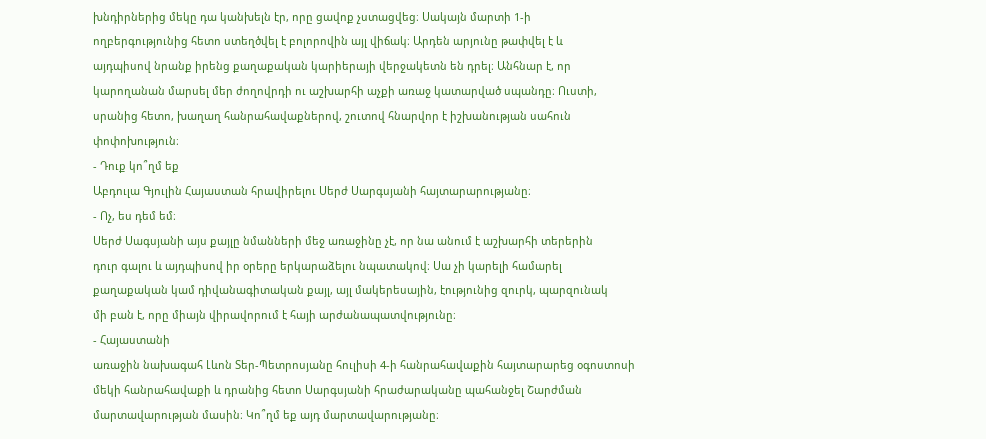խնդիրներից մեկը դա կանխելն էր, որը ցավոք չստացվեց։ Սակայն մարտի 1-ի
ողբերգությունից հետո ստեղծվել է բոլորովին այլ վիճակ։ Արդեն արյունը թափվել է և
այդպիսով նրանք իրենց քաղաքական կարիերայի վերջակետն են դրել։ Անհնար է, որ
կարողանան մարսել մեր ժողովրդի ու աշխարհի աչքի առաջ կատարված սպանդը։ Ուստի,
սրանից հետո, խաղաղ հանրահավաքներով, շուտով հնարվոր է իշխանության սահուն
փոփոխություն։
- Դուք կո՞ղմ եք
Աբդուլա Գյուլին Հայաստան հրավիրելու Սերժ Սարգսյանի հայտարարությանը։
- Ոչ, ես դեմ եմ։
Սերժ Սագսյանի այս քայլը նմանների մեջ առաջինը չէ, որ նա անում է աշխարհի տերերին
դուր գալու և այդպիսով իր օրերը երկարաձելու նպատակով։ Սա չի կարելի համարել
քաղաքական կամ դիվանագիտական քայլ, այլ մակերեսային, էությունից զուրկ, պարզունակ
մի բան է, որը միայն վիրավորում է հայի արժանապատվությունը։
- Հայաստանի
առաջին նախագահ Լևոն Տեր-Պետրոսյանը հուլիսի 4-ի հանրահավաքին հայտարարեց օգոստոսի
մեկի հանրահավաքի և դրանից հետո Սարգսյանի հրաժարականը պահանջել Շարժման
մարտավարության մասին։ Կո՞ղմ եք այդ մարտավարությանը։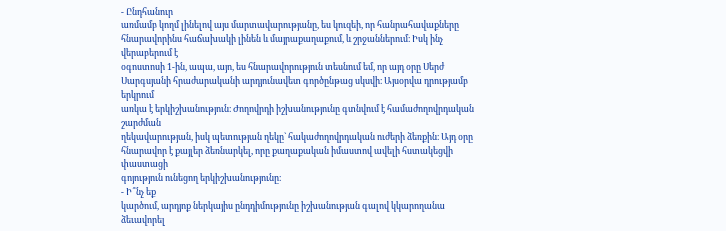- Ընդհանուր
առմամբ կողմ լինելով այս մարտավարությանը, ես կուզեի, որ հանրահավաքները
հնարավորինս հաճախակի լինեն և մայրաքաղաքում, և շրջաններում։ Իսկ ինչ վերաբերում է
օգոստոսի 1-ին, ապա, այո, ես հնարավորություն տեսնում եմ, որ այդ օրը Սերժ
Սարգսյանի հրաժարականի արդյունավետ գործընթաց սկսվի։ Այսօրվա դրությամբ երկրում
առկա է երկիշխանություն։ Ժողովրդի իշխանությունը գտնվում է համաժողովրդական շարժման
ղեկավարության, իսկ պետության ղեկը` հակաժողովրդական ուժերի ձեռքին։ Այդ օրը
հնարավոր է քայլեր ձեռնարկել, որը քաղաքական իմաստով ավելի հստակեցվի փաստացի
գոյություն ունեցող երկիշխանությունը։
- Ի՞նչ եք
կարծում, արդյոք ներկայիս ընդդիմությունը իշխանության գալով կկարողանա ձեւավորել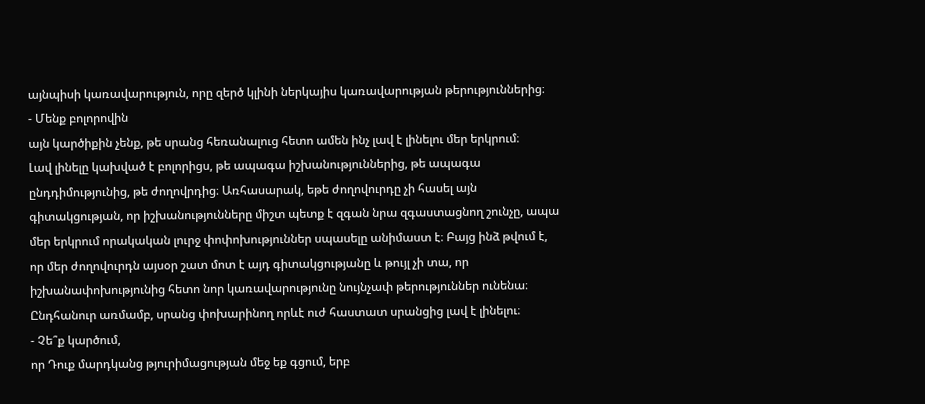այնպիսի կառավարություն, որը զերծ կլինի ներկայիս կառավարության թերություններից։
- Մենք բոլորովին
այն կարծիքին չենք, թե սրանց հեռանալուց հետո ամեն ինչ լավ է լինելու մեր երկրում։
Լավ լինելը կախված է բոլորիցս, թե ապագա իշխանություններից, թե ապագա
ընդդիմությունից, թե ժողովրդից։ Առհասարակ, եթե ժողովուրդը չի հասել այն
գիտակցության, որ իշխանությունները միշտ պետք է զգան նրա զգաստացնող շունչը, ապա
մեր երկրում որակական լուրջ փոփոխություններ սպասելը անիմաստ է։ Բայց ինձ թվում է,
որ մեր ժողովուրդն այսօր շատ մոտ է այդ գիտակցությանը և թույլ չի տա, որ
իշխանափոխությունից հետո նոր կառավարությունը նույնչափ թերություններ ունենա։
Ընդհանուր առմամբ, սրանց փոխարինող որևէ ուժ հաստատ սրանցից լավ է լինելու։
- Չե՞ք կարծում,
որ Դուք մարդկանց թյուրիմացության մեջ եք գցում, երբ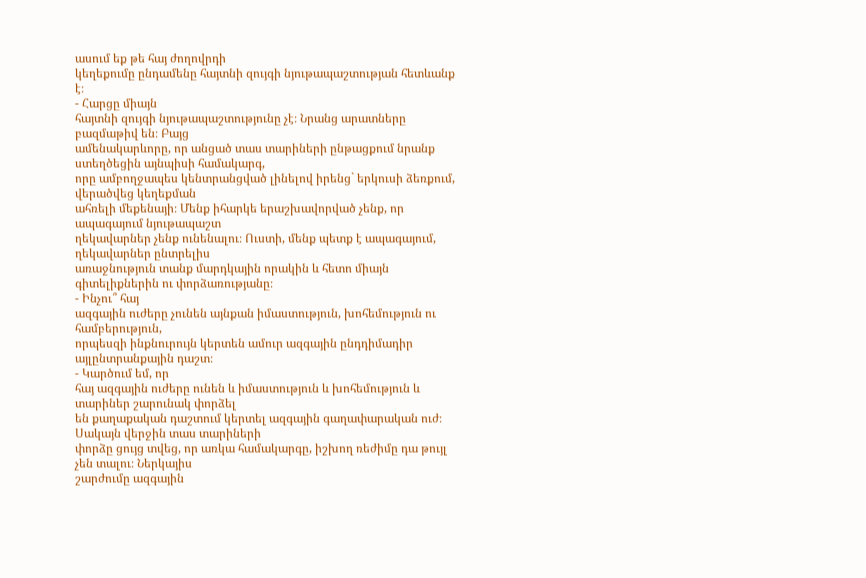ասում եք թե հայ ժողովրդի
կեղեքումը ընդամենը հայտնի զույգի նյութապաշտության հետևանք է։
- Հարցը միայն
հայտնի զույգի նյութապաշտությունը չէ։ Նրանց արատները բազմաթիվ են։ Բայց
ամենակարևորը, որ անցած տաս տարիների ընթացքում նրանք ստեղծեցին այնպիսի համակարգ,
որը ամբողջապես կենտրանցված լինելով իրենց` երկուսի ձեռքում, վերածվեց կեղեքման
ահռելի մեքենայի։ Մենք իհարկե երաշխավորված չենք, որ ապագայում նյութապաշտ
ղեկավարներ չենք ունենալու։ Ուստի, մենք պետք է ապագայում, ղեկավարներ ընտրելիս
առաջնություն տանք մարդկային որակին և հետո միայն գիտելիքներին ու փորձառությանը։
- Ինչու՞ հայ
ազգային ուժերը չունեն այնքան իմաստություն, խոհեմություն ու համբերություն,
որպեսզի ինքնուրույն կերտեն ամուր ազգային ընդդիմադիր այլընտրանքային դաշտ։
- Կարծում եմ, որ
հայ ազգային ուժերը ունեն և իմաստություն և խոհեմություն և տարիներ շարունակ փորձել
են քաղաքական դաշտում կերտել ազգային գաղափարական ուժ։ Սակայն վերջին տաս տարիների
փորձը ցույց տվեց, որ առկա համակարգը, իշխող ռեժիմը դա թույլ չեն տալու։ Ներկայիս
շարժումը ազգային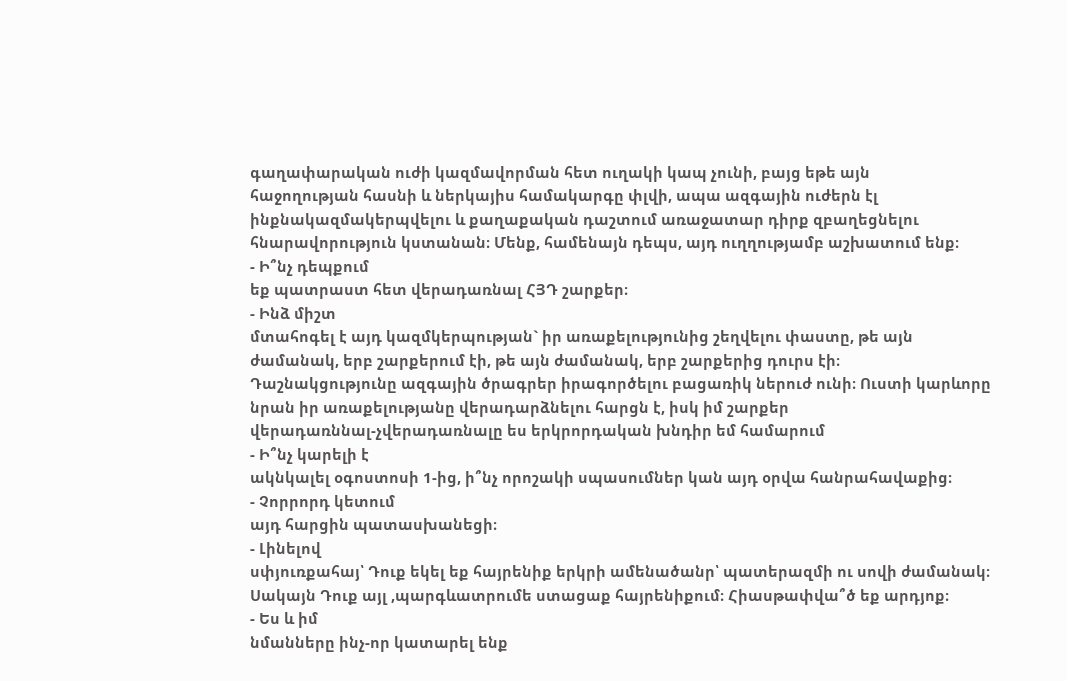գաղափարական ուժի կազմավորման հետ ուղակի կապ չունի, բայց եթե այն
հաջողության հասնի և ներկայիս համակարգը փլվի, ապա ազգային ուժերն էլ
ինքնակազմակերպվելու և քաղաքական դաշտում առաջատար դիրք զբաղեցնելու
հնարավորություն կստանան։ Մենք, համենայն դեպս, այդ ուղղությամբ աշխատում ենք։
- Ի՞նչ դեպքում
եք պատրաստ հետ վերադառնալ ՀՅԴ շարքեր։
- Ինձ միշտ
մտահոգել է այդ կազմկերպության` իր առաքելությունից շեղվելու փաստը, թե այն
ժամանակ, երբ շարքերում էի, թե այն ժամանակ, երբ շարքերից դուրս էի։
Դաշնակցությունը ազգային ծրագրեր իրագործելու բացառիկ ներուժ ունի։ Ուստի կարևորը
նրան իր առաքելությանը վերադարձնելու հարցն է, իսկ իմ շարքեր
վերադառննալ-չվերադառնալը ես երկրորդական խնդիր եմ համարում
- Ի՞նչ կարելի է
ակնկալել օգոստոսի 1-ից, ի՞նչ որոշակի սպասումներ կան այդ օրվա հանրահավաքից։
- Չորրորդ կետում
այդ հարցին պատասխանեցի։
- Լինելով
սփյուռքահայ՝ Դուք եկել եք հայրենիք երկրի ամենածանր՝ պատերազմի ու սովի ժամանակ։
Սակայն Դուք այլ ,պարգևատրումե ստացաք հայրենիքում։ Հիասթափվա՞ծ եք արդյոք։
- Ես և իմ
նմանները ինչ-որ կատարել ենք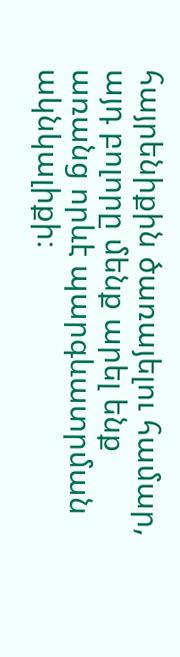հայրենիքին ծառայելու համար, այդ բոլորը մենք արել ենք
առանց որևէ պարգևատրման ակնկալիքի։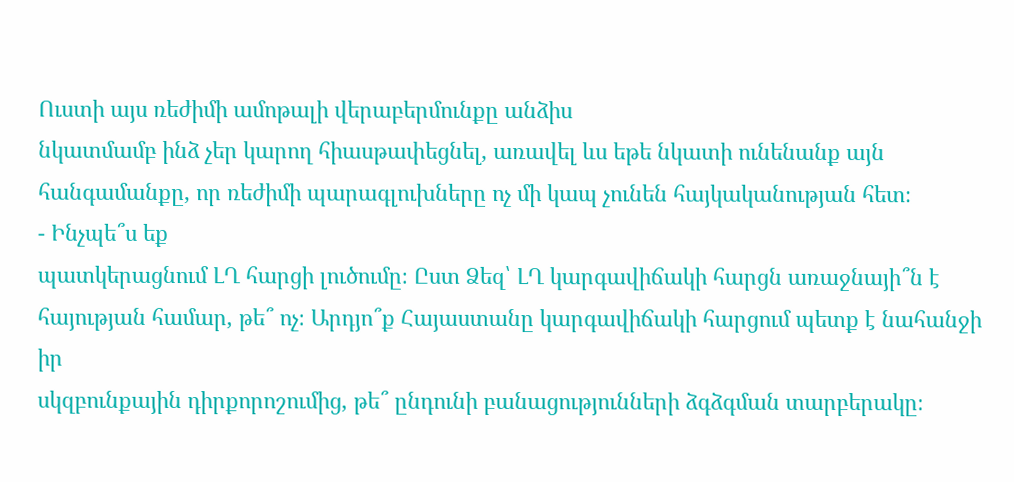Ուստի այս ռեժիմի ամոթալի վերաբերմունքը անձիս
նկատմամբ ինձ չեր կարող հիասթափեցնել, առավել ևս եթե նկատի ունենանք այն
հանգամանքը, որ ռեժիմի պարագլուխները ոչ մի կապ չունեն հայկականության հետ։
- Ինչպե՞ս եք
պատկերացնում ԼՂ հարցի լուծումը։ Ըստ Ձեզ՝ ԼՂ կարգավիճակի հարցն առաջնայի՞ն է
հայության համար, թե՞ ոչ։ Արդյո՞ք Հայաստանը կարգավիճակի հարցում պետք է նահանջի իր
սկզբունքային դիրքորոշումից, թե՞ ընդունի բանացությունների ձգձգման տարբերակը։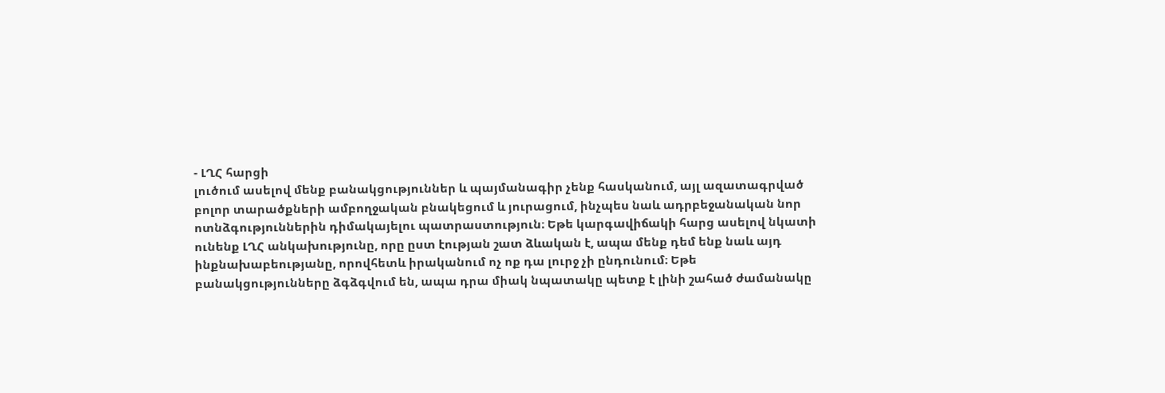- ԼՂՀ հարցի
լուծում ասելով մենք բանակցություններ և պայմանագիր չենք հասկանում, այլ ազատագրված
բոլոր տարածքների ամբողջական բնակեցում և յուրացում, ինչպես նաև ադրբեջանական նոր
ոտնձգություններին դիմակայելու պատրաստություն։ Եթե կարգավիճակի հարց ասելով նկատի
ունենք ԼՂՀ անկախությունը, որը ըստ էության շատ ձևական է, ապա մենք դեմ ենք նաև այդ
ինքնախաբեությանը, որովհետև իրականում ոչ ոք դա լուրջ չի ընդունում։ Եթե
բանակցությունները ձգձգվում են, ապա դրա միակ նպատակը պետք է լինի շահած ժամանակը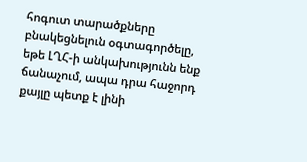հոգուտ տարածքները բնակեցնելուն օգտագործելը, եթե ԼՂՀ-ի անկախությունն ենք
ճանաչում, ապա դրա հաջորդ քայլը պետք է լինի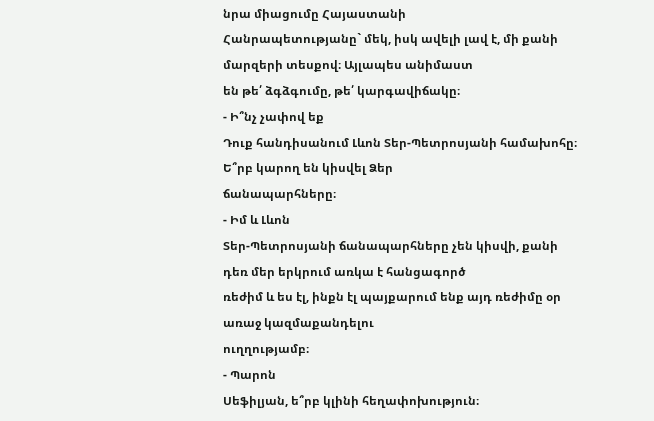նրա միացումը Հայաստանի
Հանրապետությանը` մեկ, իսկ ավելի լավ է, մի քանի մարզերի տեսքով։ Այլապես անիմաստ
են թե՛ ձգձգումը, թե՛ կարգավիճակը։
- Ի՞նչ չափով եք
Դուք հանդիսանում Լևոն Տեր-Պետրոսյանի համախոհը։ Ե՞րբ կարող են կիսվել Ձեր
ճանապարհները։
- Իմ և Լևոն
Տեր-Պետրոսյանի ճանապարհները չեն կիսվի, քանի դեռ մեր երկրում առկա է հանցագործ
ռեժիմ և ես էլ, ինքն էլ պայքարում ենք այդ ռեժիմը օր առաջ կազմաքանդելու
ուղղությամբ։
- Պարոն
Սեֆիլյան, ե՞րբ կլինի հեղափոխություն։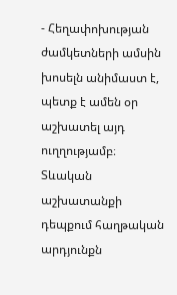- Հեղափոխության
ժամկետների ամսին խոսելն անիմաստ է, պետք է ամեն օր աշխատել այդ ուղղությամբ։
Տևական աշխատանքի դեպքում հաղթական արդյունքն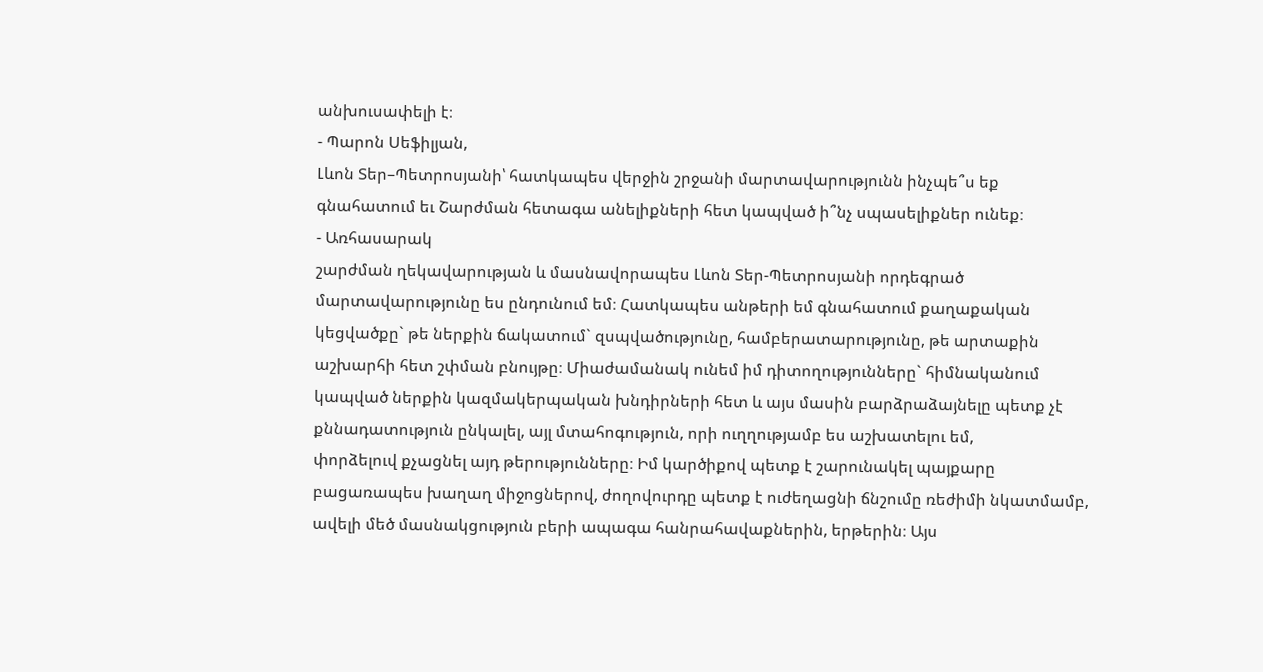անխուսափելի է։
- Պարոն Սեֆիլյան,
Լևոն Տեր–Պետրոսյանի՝ հատկապես վերջին շրջանի մարտավարությունն ինչպե՞ս եք
գնահատում եւ Շարժման հետագա անելիքների հետ կապված ի՞նչ սպասելիքներ ունեք։
- Առհասարակ
շարժման ղեկավարության և մասնավորապես Լևոն Տեր-Պետրոսյանի որդեգրած
մարտավարությունը ես ընդունում եմ։ Հատկապես անթերի եմ գնահատում քաղաքական
կեցվածքը` թե ներքին ճակատում` զսպվածությունը, համբերատարությունը, թե արտաքին
աշխարհի հետ շփման բնույթը։ Միաժամանակ ունեմ իմ դիտողությունները` հիմնականում
կապված ներքին կազմակերպական խնդիրների հետ և այս մասին բարձրաձայնելը պետք չէ
քննադատություն ընկալել, այլ մտահոգություն, որի ուղղությամբ ես աշխատելու եմ,
փորձելուվ քչացնել այդ թերությունները։ Իմ կարծիքով պետք է շարունակել պայքարը
բացառապես խաղաղ միջոցներով, ժողովուրդը պետք է ուժեղացնի ճնշումը ռեժիմի նկատմամբ,
ավելի մեծ մասնակցություն բերի ապագա հանրահավաքներին, երթերին։ Այս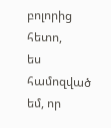բոլորից հետո,
ես համոզված եմ, որ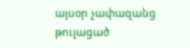այսօր չափազանց թուլացած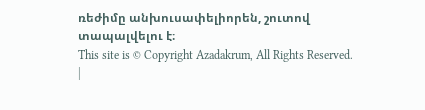ռեժիմը անխուսափելիորեն, շուտով
տապալվելու է։
This site is © Copyright Azadakrum, All Rights Reserved.
|